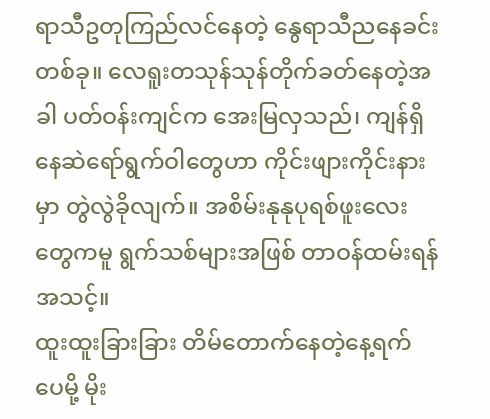ရာသီဥတုကြည်လင်နေတဲ့ နွေရာသီညနေခင်းတစ်ခု။ လေရူးတသုန်သုန်တိုက်ခတ်နေတဲ့အခါ ပတ်ဝန်းကျင်က အေးမြလှသည်၊ ကျန်ရှိနေဆဲရော်ရွက်ဝါတွေဟာ ကိုင်းဖျားကိုင်းနားမှာ တွဲလွဲခိုလျက်။ အစိမ်းနုနုပုရစ်ဖူးလေးတွေကမူ ရွက်သစ်များအဖြစ် တာဝန်ထမ်းရန် အသင့်။
ထူးထူးခြားခြား တိမ်တောက်နေတဲ့နေ့ရက်ပေမို့ မိုး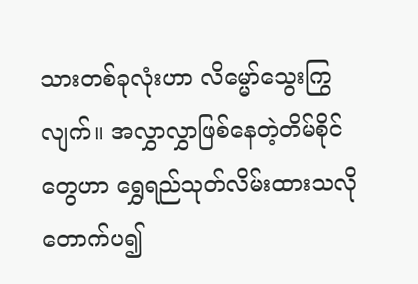သားတစ်ခုလုံးဟာ လိမ္မော်သွေးကြွလျက်။ အလွှာလွှာဖြစ်နေတဲ့တိမ်စိုင်တွေဟာ ရွှေရည်သုတ်လိမ်းထားသလို တောက်ပ၍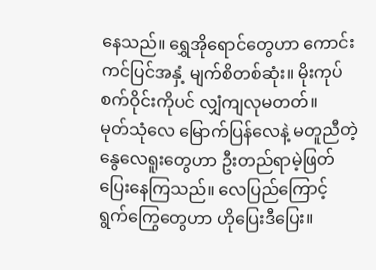နေသည်။ ရွှေအိုရောင်တွေဟာ ကောင်းကင်ပြင်အနှံ့ မျက်စိတစ်ဆုံး။ မိုးကုပ်စက်ဝိုင်းကိုပင် လျှံကျလုမတတ်။
မုတ်သုံလေ မြောက်ပြန်လေနဲ့ မတူညီတဲ့ နွေလေရူးတွေဟာ ဦးတည်ရာမဲ့ဖြတ်ပြေးနေကြသည်။ လေပြည်ကြောင့် ရွက်ကြွေတွေဟာ ဟိုပြေးဒီပြေး။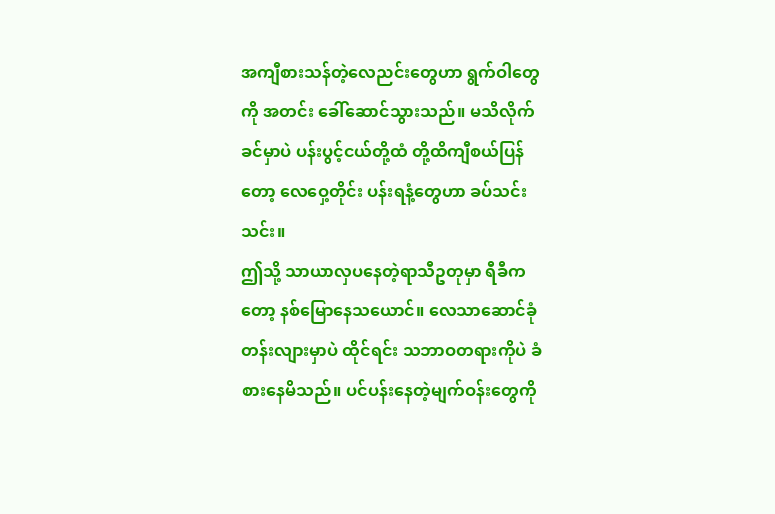အကျီစားသန်တဲ့လေညင်းတွေဟာ ရွက်ဝါတွေကို အတင်း ခေါ်ဆောင်သွားသည်။ မသိလိုက်ခင်မှာပဲ ပန်းပွင့်ငယ်တို့ထံ တို့ထိကျီစယ်ပြန်တော့ လေဝှေ့တိုင်း ပန်းရနံ့တွေဟာ ခပ်သင်းသင်း။
ဤသို့ သာယာလှပနေတဲ့ရာသီဥတုမှာ ရီခီကတော့ နစ်မြောနေသယောင်။ လေသာဆောင်ခုံတန်းလျားမှာပဲ ထိုင်ရင်း သဘာဝတရားကိုပဲ ခံစားနေမိသည်။ ပင်ပန်းနေတဲ့မျက်ဝန်းတွေကို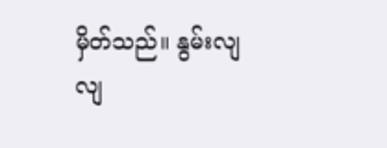မှိတ်သည်။ နွမ်းလျလျ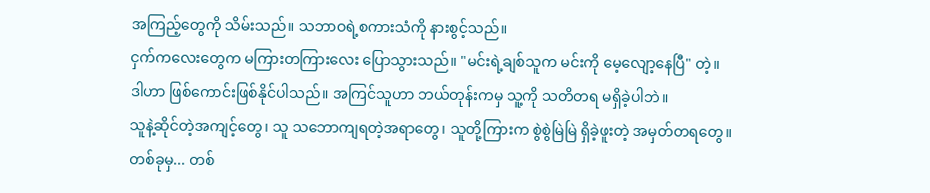အကြည့်တွေကို သိမ်းသည်။ သဘာဝရဲ့စကားသံကို နားစွင့်သည်။
ငှက်ကလေးတွေက မကြားတကြားလေး ပြောသွားသည်။ "မင်းရဲ့ချစ်သူက မင်းကို မေ့လျော့နေပြီ" တဲ့။
ဒါဟာ ဖြစ်ကောင်းဖြစ်နိုင်ပါသည်။ အကြင်သူဟာ ဘယ်တုန်းကမှ သူ့ကို သတိတရ မရှိခဲ့ပါဘဲ။
သူနဲ့ဆိုင်တဲ့အကျင့်တွေ၊ သူ သဘောကျရတဲ့အရာတွေ၊ သူတို့ကြားက စွဲစွဲမြဲမြဲ ရှိခဲ့ဖူးတဲ့ အမှတ်တရတွေ။
တစ်ခုမှ... တစ်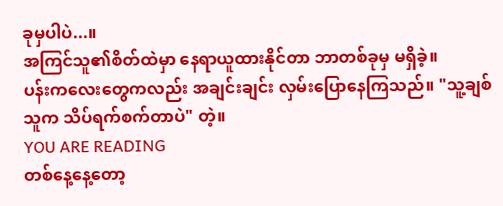ခုမှပါပဲ...။
အကြင်သူ၏စိတ်ထဲမှာ နေရာယူထားနိုင်တာ ဘာတစ်ခုမှ မရှိခဲ့။
ပန်းကလေးတွေကလည်း အချင်းချင်း လှမ်းပြောနေကြသည်။ "သူ့ချစ်သူက သိပ်ရက်စက်တာပဲ" တဲ့။
YOU ARE READING
တစ်နေ့နေ့တော့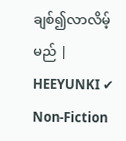ချစ်၍လာလိမ့်မည် | HEEYUNKI ✔
Non-Fiction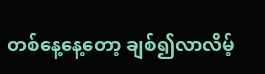တစ်နေ့နေ့တော့ ချစ်၍လာလိမ့်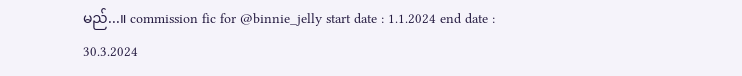မည်...။ commission fic for @binnie_jelly start date : 1.1.2024 end date : 30.3.2024